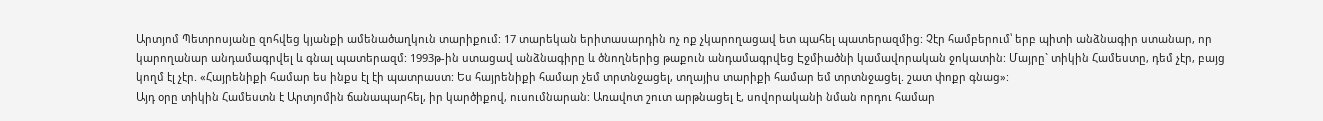Արտյոմ Պետրոսյանը զոհվեց կյանքի ամենածաղկուն տարիքում: 17 տարեկան երիտասարդին ոչ ոք չկարողացավ ետ պահել պատերազմից: Չէր համբերում՝ երբ պիտի անձնագիր ստանար, որ կարողանար անդամագրվել և գնալ պատերազմ: 1993թ-ին ստացավ անձնագիրը և ծնողներից թաքուն անդամագրվեց Էջմիածնի կամավորական ջոկատին: Մայրը` տիկին Համեստը, դեմ չէր, բայց կողմ էլ չէր. «Հայրենիքի համար ես ինքս էլ էի պատրաստ: Ես հայրենիքի համար չեմ տրտնջացել, տղայիս տարիքի համար եմ տրտնջացել. շատ փոքր գնաց»:
Այդ օրը տիկին Համեստն է Արտյոմին ճանապարհել, իր կարծիքով, ուսումնարան: Առավոտ շուտ արթնացել է, սովորականի նման որդու համար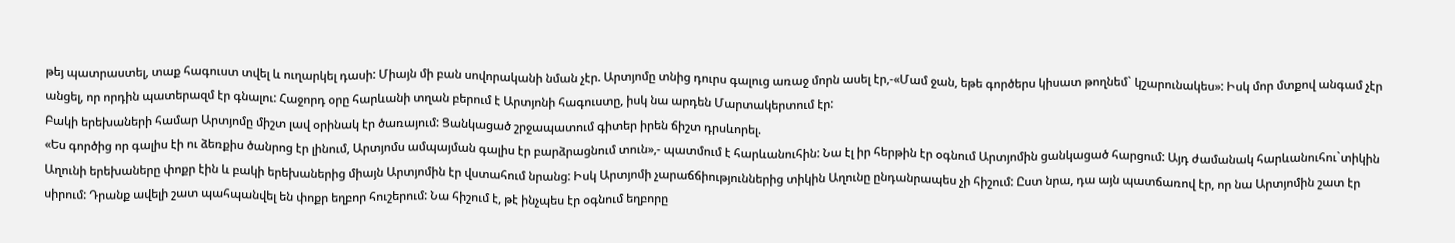թեյ պատրաստել, տաք հագուստ տվել և ուղարկել դասի: Միայն մի բան սովորականի նման չէր. Արտյոմը տնից դուրս գալուց առաջ մորն ասել էր,-«Մամ ջան, եթե գործերս կիսատ թողնեմ` կշարունակես»: Իսկ մոր մտքով անգամ չէր անցել, որ որդին պատերազմ էր գնալու: Հաջորդ օրը հարևանի տղան բերում է Արտյոնի հագուստը, իսկ նա արդեն Մարտակերտում էր:
Բակի երեխաների համար Արտյոմը միշտ լավ օրինակ էր ծառայում: Ցանկացած շրջապատում գիտեր իրեն ճիշտ դրսևորել.
«Ես գործից որ գալիս էի ու ձեռքիս ծանրոց էր լինում, Արտյոմս ամպայման գալիս էր բարձրացնում տուն»,- պատմում է հարևանուհին: Նա էլ իր հերթին էր օգնում Արտյոմին ցանկացած հարցում: Այդ ժամանակ հարևանուհու`տիկին Աղունի երեխաները փոքր էին և բակի երեխաներից միայն Արտյոմին էր վստահում նրանց: Իսկ Արտյոմի չարաճճիություններից տիկին Աղունը ընդանրապես չի հիշում: Ըստ նրա, դա այն պատճառով էր, որ նա Արտյոմին շատ էր սիրում: Դրանք ավելի շատ պահպանվել են փոքր եղբոր հուշերում: Նա հիշում է, թէ ինչպես էր օգնում եղբորը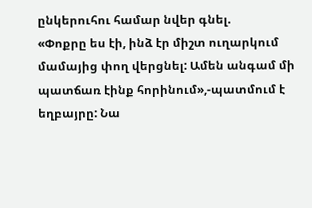ընկերուհու համար նվեր գնել.
«Փոքրը ես էի, ինձ էր միշտ ուղարկում մամայից փող վերցնել: Ամեն անգամ մի պատճառ էինք հորինում»,-պատմում է եղբայրը: Նա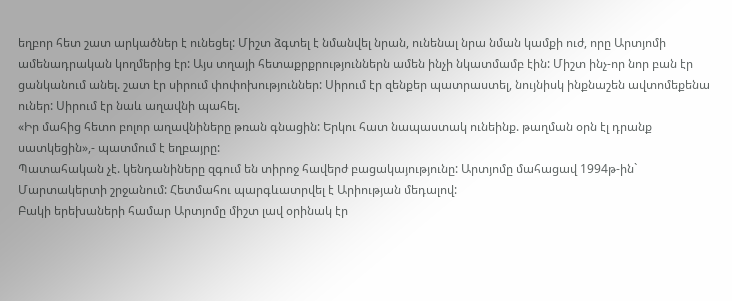եղբոր հետ շատ արկածներ է ունեցել: Միշտ ձգտել է նմանվել նրան, ունենալ նրա նման կամքի ուժ, որը Արտյոմի ամենադրական կողմերից էր: Այս տղայի հետաքրքրություններն ամեն ինչի նկատմամբ էին: Միշտ ինչ-որ նոր բան էր ցանկանում անել. շատ էր սիրում փոփոխություններ: Սիրում էր զենքեր պատրաստել, նույնիսկ ինքնաշեն ավտոմեքենա ուներ: Սիրում էր նաև աղավնի պահել.
«Իր մահից հետո բոլոր աղավնիները թռան գնացին: Երկու հատ նապաստակ ունեինք. թաղման օրն էլ դրանք սատկեցին»,- պատմում է եղբայրը:
Պատահական չէ. կենդանիները զգում են տիրոջ հավերժ բացակայությունը: Արտյոմը մահացավ 1994թ-ին` Մարտակերտի շրջանում: Հետմահու պարգևատրվել է Արիության մեդալով:
Բակի երեխաների համար Արտյոմը միշտ լավ օրինակ էր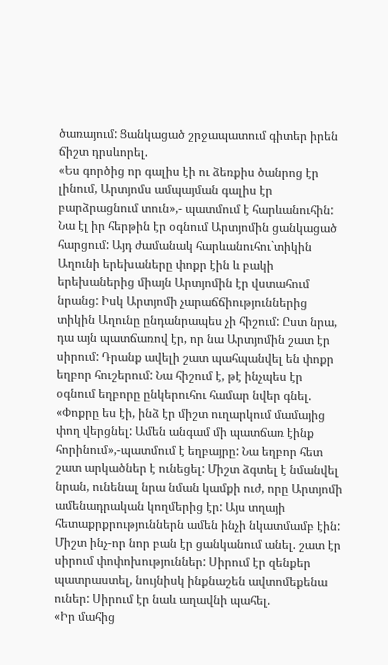ծառայում: Ցանկացած շրջապատում գիտեր իրեն ճիշտ դրսևորել.
«Ես գործից որ գալիս էի ու ձեռքիս ծանրոց էր լինում, Արտյոմս ամպայման գալիս էր բարձրացնում տուն»,- պատմում է հարևանուհին: Նա էլ իր հերթին էր օգնում Արտյոմին ցանկացած հարցում: Այդ ժամանակ հարևանուհու`տիկին Աղունի երեխաները փոքր էին և բակի երեխաներից միայն Արտյոմին էր վստահում նրանց: Իսկ Արտյոմի չարաճճիություններից տիկին Աղունը ընդանրապես չի հիշում: Ըստ նրա, դա այն պատճառով էր, որ նա Արտյոմին շատ էր սիրում: Դրանք ավելի շատ պահպանվել են փոքր եղբոր հուշերում: Նա հիշում է, թէ ինչպես էր օգնում եղբորը ընկերուհու համար նվեր գնել.
«Փոքրը ես էի, ինձ էր միշտ ուղարկում մամայից փող վերցնել: Ամեն անգամ մի պատճառ էինք հորինում»,-պատմում է եղբայրը: Նա եղբոր հետ շատ արկածներ է ունեցել: Միշտ ձգտել է նմանվել նրան, ունենալ նրա նման կամքի ուժ, որը Արտյոմի ամենադրական կողմերից էր: Այս տղայի հետաքրքրություններն ամեն ինչի նկատմամբ էին: Միշտ ինչ-որ նոր բան էր ցանկանում անել. շատ էր սիրում փոփոխություններ: Սիրում էր զենքեր պատրաստել, նույնիսկ ինքնաշեն ավտոմեքենա ուներ: Սիրում էր նաև աղավնի պահել.
«Իր մահից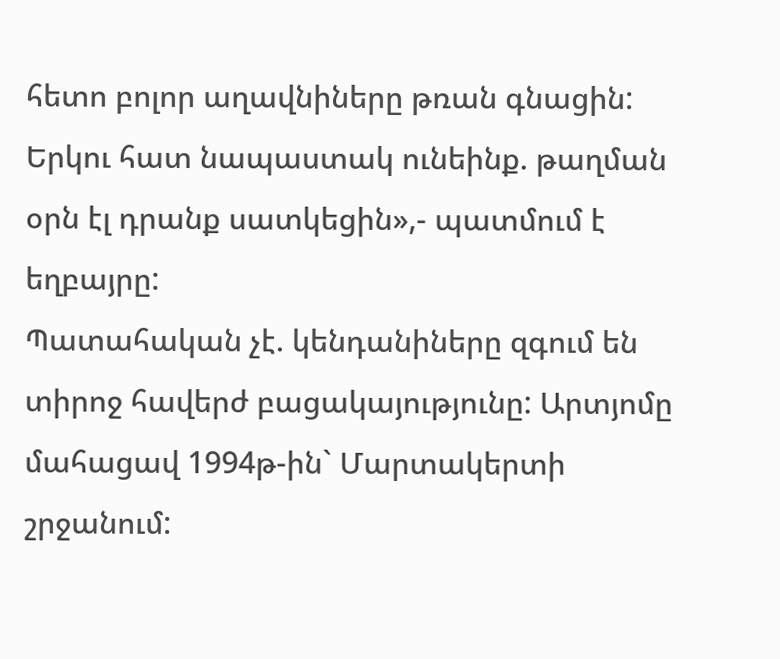հետո բոլոր աղավնիները թռան գնացին: Երկու հատ նապաստակ ունեինք. թաղման օրն էլ դրանք սատկեցին»,- պատմում է եղբայրը:
Պատահական չէ. կենդանիները զգում են տիրոջ հավերժ բացակայությունը: Արտյոմը մահացավ 1994թ-ին` Մարտակերտի շրջանում: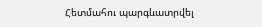Հետմահու պարգևատրվել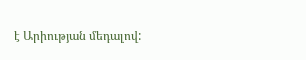է Արիության մեդալով: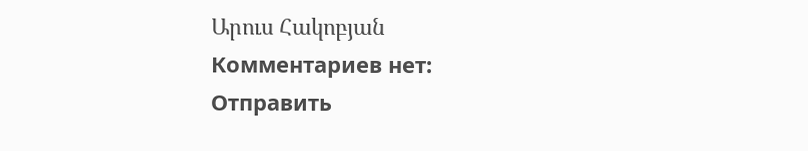Արուս Հակոբյան
Комментариев нет:
Отправить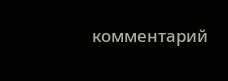комментарий